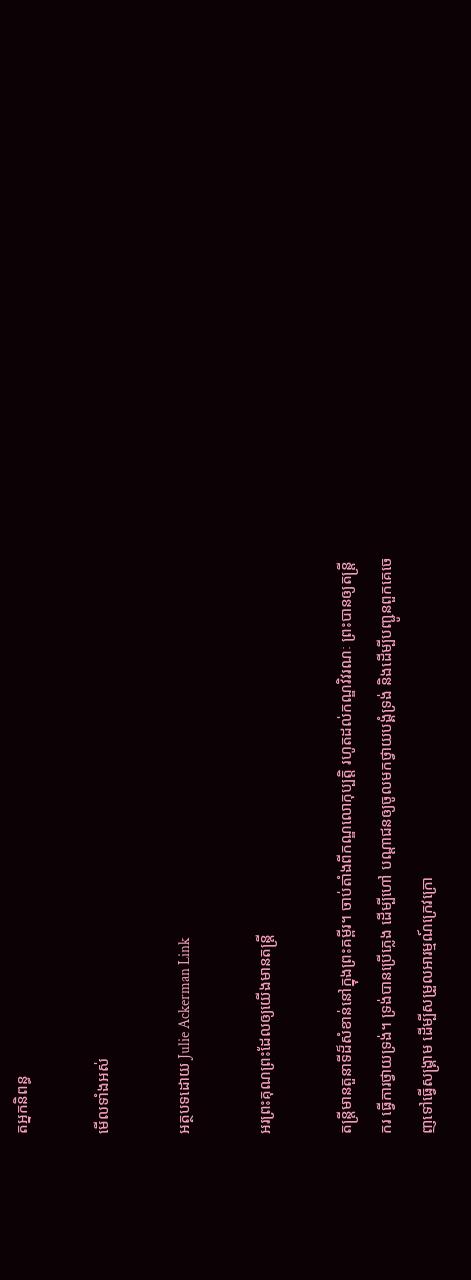តអ្នកនិពន្ធ

មើលទាំងអស់

អត្ថបទដោយ Julie Ackerman Link

អរព្រះគុណព្រះដែលឲ្យយើងមានតន្រ្តី

តន្រ្តីមានតួនាទីដ៏សំខាន់នៅក្នុងព្រះគម្ពីរ។ ចាប់តាំងពីកណ្ឌលោកុប្បត្តិ រហូតដល់កណ្ឌវិវរណៈ ព្រះបានឲ្យតន្រ្តីករ ធ្វើការថ្វាយទ្រង់។ ទ្រង់បានប្រើភ្លេង ដើម្បីហៅ បណ្តាជនឲ្យចូលមកថ្វាយបង្គំទ្រង់ និងដើម្បីបញ្ជូនពួកគេចេញទៅធ្វើសង្គ្រាម ដើម្បីសម្រួលអារម្មណ៍ក្រេវក្រោ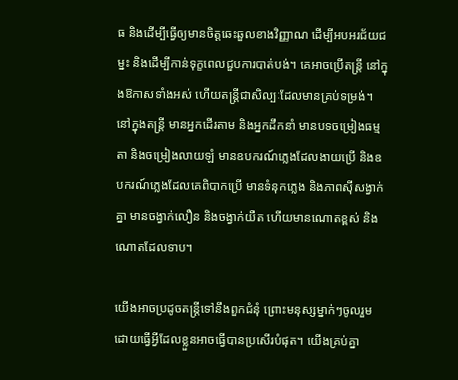ធ និងដើម្បីធ្វើឲ្យមានចិត្តឆេះឆួលខាងវិញ្ញាណ ដើម្បីអបអរជ័យជម្នះ និងដើម្បីកាន់ទុក្ខពេលជួបការបាត់បង់។ គេអាចប្រើតន្ត្រី នៅក្នុងឱកាសទាំងអស់ ហើយតន្រ្តីជាសិល្បៈដែលមានគ្រប់ទម្រង់។ នៅក្នុងតន្រ្តី មានអ្នកដើរតាម និងអ្នកដឹកនាំ មានបទចម្រៀងធម្មតា និងចម្រៀងលាយឡំ មានឧបករណ៍ភ្លេងដែលងាយប្រើ និងឧបករណ៍ភ្លេងដែលគេពិបាកប្រើ មានទំនុកភ្លេង និងភាពស៊ីសង្វាក់គ្នា មានចង្វាក់លឿន និងចង្វាក់យឺត ហើយមានណោតខ្ពស់ និងណោតដែលទាប។

យើងអាចប្រដូចតន្រ្តីទៅនឹងពួកជំនុំ ព្រោះមនុស្សម្នាក់ៗចូលរួម ដោយធ្វើអ្វីដែលខ្លួនអាចធ្វើបានប្រសើរបំផុត។ យើងគ្រប់គ្នា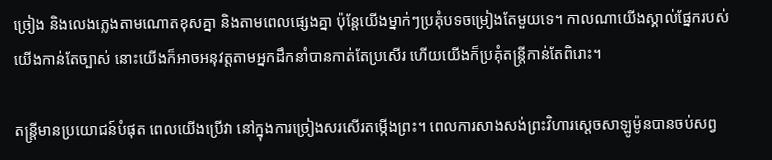ច្រៀង និងលេងភ្លេងតាមណោតខុសគ្នា និងតាមពេលផ្សេងគ្នា ប៉ុន្តែយើងម្នាក់ៗប្រគុំបទចម្រៀងតែមួយទេ។ កាលណាយើងស្គាល់ផ្នែករបស់យើងកាន់តែច្បាស់ នោះយើងក៏អាចអនុវត្តតាមអ្នកដឹកនាំបានកាត់តែប្រសើរ ហើយយើងក៏ប្រគុំតន្ត្រីកាន់តែពិរោះ។

តន្រ្តីមានប្រយោជន៍បំផុត ពេលយើងប្រើវា នៅក្នុងការច្រៀងសរសើរតម្កើងព្រះ។ ពេលការសាងសង់ព្រះវិហារស្តេចសាឡូម៉ូនបានចប់សព្វ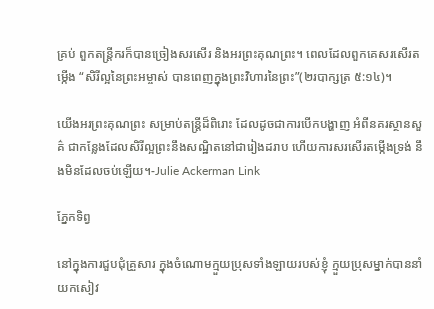គ្រប់ ពួកតន្ត្រីករក៏បានច្រៀងសរសើរ និងអរព្រះគុណព្រះ។ ពេលដែលពួកគេសរសើរតម្កើង “សិរីល្អនៃព្រះអម្ចាស់ បានពេញក្នុងព្រះវិហារនៃព្រះ”(២របាក្សត្រ ៥:១៤)។

យើងអរព្រះគុណព្រះ សម្រាប់តន្រ្តីដ៏ពិរោះ ដែលដូចជាការបើកបង្ហាញ អំពីនគរស្ថានសួគ៌ ជាកន្លែងដែលសិរីល្អព្រះនឹងសណ្ឋិតនៅជារៀងដរាប ហើយការសរសើរតម្កើងទ្រង់ នឹងមិនដែលចប់ឡើយ។-Julie Ackerman Link

ភ្នែកទិព្វ

នៅក្នុងការជួបជុំគ្រួសារ ក្នុងចំណោមក្មួយប្រុសទាំងឡាយរបស់ខ្ញុំ ក្មួយប្រុសម្នាក់បាននាំយកសៀវ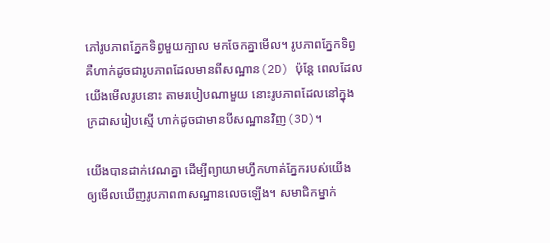ភៅរូបភាពភ្នែកទិព្វមួយក្បាល មកចែកគ្នាមើល។ រូបភាពភ្នែកទិព្វ គឺហាក់ដូចជារូបភាពដែលមានពីសណ្ឋាន(2D) ប៉ុន្តែ ពេលដែលយើងមើលរូបនោះ តាមរបៀបណាមួយ នោះរូបភាពដែលនៅក្នុងក្រដាសរៀបស្មើ ហាក់ដូចជាមានបីសណ្ឋានវិញ(3D)។

យើងបានដាក់វេណគ្នា ដើម្បីព្យាយាមហ្វឹកហាត់ភ្នែករបស់យើង ឲ្យមើលឃើញរូបភាព៣សណ្ឋានលេចឡើង។ សមាជិកម្នាក់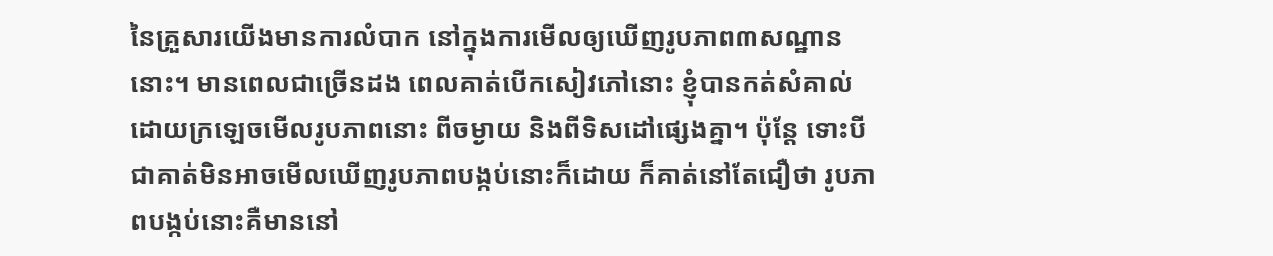នៃគ្រួសារយើងមានការលំបាក នៅក្នុងការមើលឲ្យឃើញរូបភាព៣សណ្ឋាននោះ។ មានពេលជាច្រើនដង ពេលគាត់បើកសៀវភៅនោះ ខ្ញុំបានកត់សំគាល់ ដោយក្រឡេចមើលរូបភាពនោះ ពីចម្ងាយ និងពីទិសដៅផ្សេងគ្នា។ ប៉ុន្តែ ទោះបីជាគាត់មិនអាចមើលឃើញរូបភាពបង្កប់នោះក៏ដោយ ក៏គាត់នៅតែជឿថា រូបភាពបង្កប់នោះគឺមាននៅ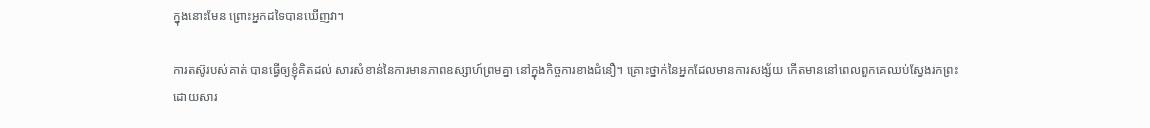ក្នុងនោះមែន ព្រោះអ្នកដទៃបានឃើញវា។

ការតស៊ូរបស់គាត់ បានធ្វើឲ្យខ្ញុំគិតដល់ សារសំខាន់នៃការមានភាពឧស្សាហ៍ព្រមគ្នា នៅក្នុងកិច្ចការខាងជំនឿ។ គ្រោះថ្នាក់នៃអ្នកដែលមានការសង្ស័យ កើតមាននៅពេលពួកគេឈប់ស្វែងរកព្រះ ដោយសារ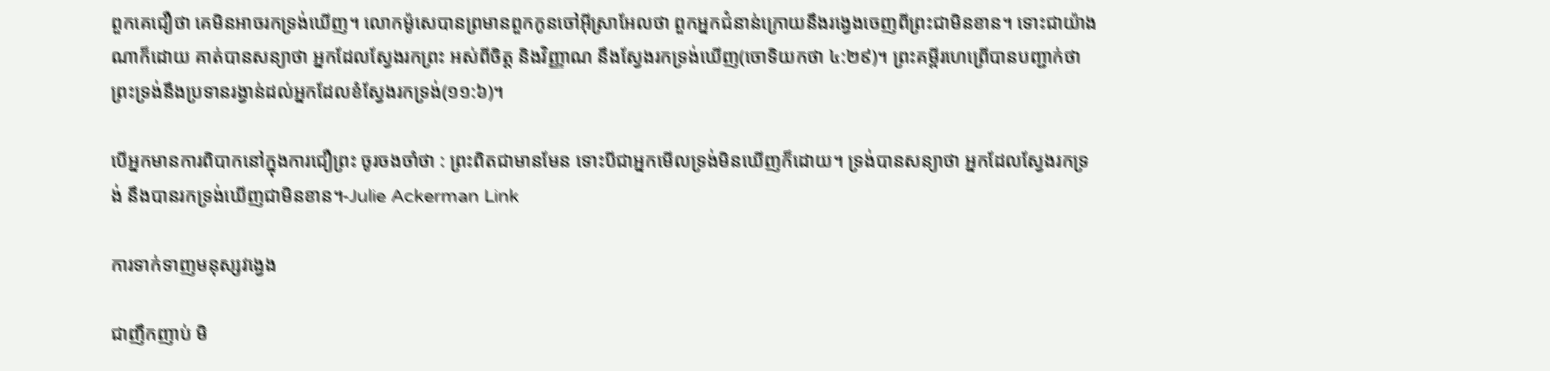ពួកគេជឿថា គេមិនអាចរកទ្រង់ឃើញ។ លោកម៉ូសេបានព្រមានពួកកូនចៅអ៊ីស្រាអែលថា ពួកអ្នកជំនាន់ក្រោយនឹងរង្វេងចេញពីព្រះជាមិនខាន។ ទោះជាយ៉ាងណាក៏ដោយ គាត់បានសន្យាថា អ្នកដែលស្វែងរកព្រះ អស់ពីចិត្ត និងវិញ្ញាណ នឹងស្វែងរកទ្រង់ឃើញ(ចោទិយកថា ៤:២៩)។ ព្រះគម្ពីរហេព្រើបានបញ្ជាក់ថា ព្រះទ្រង់នឹងប្រទានរង្វាន់ដល់អ្នកដែលខំស្វែងរកទ្រង់(១១:៦)។

បើអ្នកមានការពិបាកនៅក្នុងការជឿព្រះ ចូរចងចាំថា : ព្រះពិតជាមានមែន ទោះបីជាអ្នកមើលទ្រង់មិនឃើញក៏ដោយ។ ទ្រង់បានសន្យាថា អ្នកដែលស្វែងរកទ្រង់ នឹងបានរកទ្រង់ឃើញជាមិនខាន។-Julie Ackerman Link

ការទាក់ទាញមនុស្សវង្វេង

ជាញឹកញាប់ មិ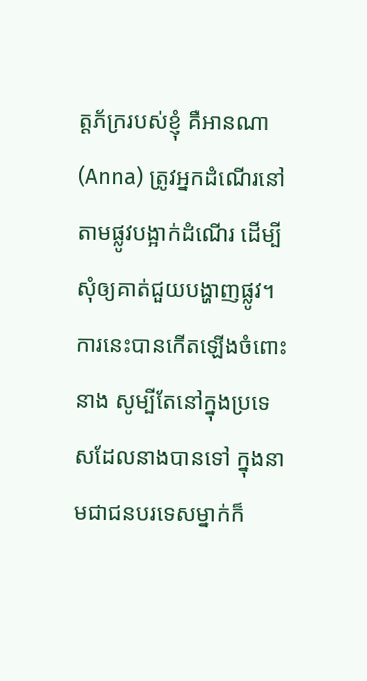ត្តភ័ក្ររបស់ខ្ញុំ គឺអានណា(Anna) ត្រូវអ្នកដំណើរនៅតាមផ្លូវបង្អាក់ដំណើរ ដើម្បីសុំឲ្យគាត់ជួយបង្ហាញផ្លូវ។ ការនេះបានកើតឡើងចំពោះនាង សូម្បីតែនៅក្នុងប្រទេសដែលនាងបានទៅ ក្នុងនាមជាជនបរទេសម្នាក់ក៏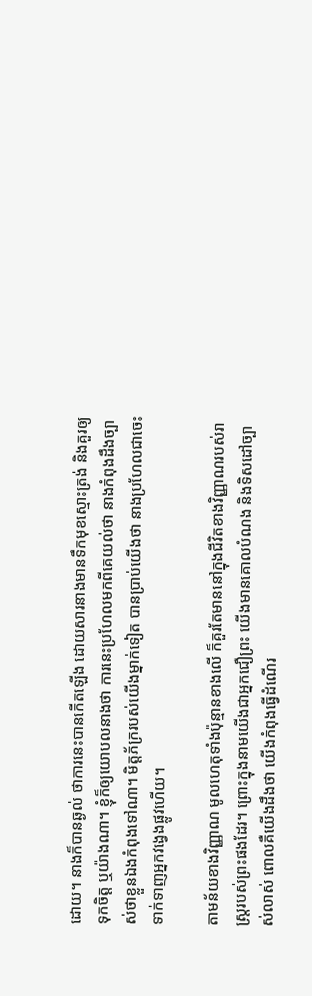ដោយ។ នាងក៏បានឆ្ងល់ ថាការនេះបានកើតឡើង ដោយសារនាងមានទឹកមុខស្មោះត្រង់ និងគួរឲ្យទុកចិត្ត ឬយ៉ាងណា។ ខ្ញុំក៏ឲ្យយោបលនាងថា ការនេះប្រហែលមកពីគេយល់ថា នាងកំពុងដឹងច្បាស់ថាខ្លួនឯងកំពុងទៅណា។ មិត្តភ័ក្ររបស់យើងម្នាក់ទៀត បានប្រាប់យើងថា នាងប្រហែលជាចេះទាក់ទាញអ្នកវង្វេងផ្លូវហើយ។

តាមន័យខាងវិញ្ញាណ មូលហេតុទាំងប៉ុន្មានខាងលើ ក៏គួរតែមាននៅក្នុងជីវិតខាងវិញ្ញាណរបស់រាស្រ្តរបស់ព្រះផងដែរ។ ព្រោះក្នុងនាមយើងជាអ្នកជឿព្រះ យើងមានគោលបំណង និងទិសដៅច្បាស់លាស់ ពោលគឺយើងដឹងថា យើងកំពុងធ្វើដំណើរ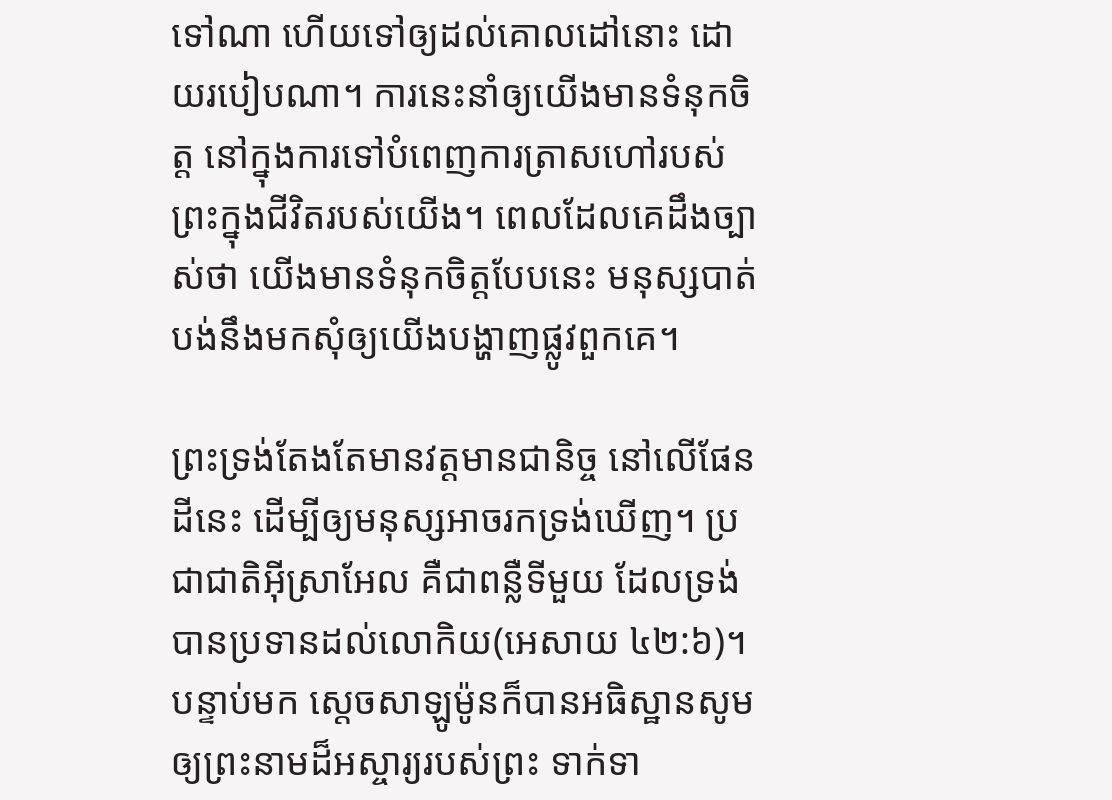ទៅណា ហើយទៅឲ្យដល់គោលដៅនោះ ដោយរបៀបណា។ ការនេះនាំឲ្យយើងមានទំនុកចិត្ត នៅក្នុងការទៅបំពេញការត្រាសហៅរបស់ព្រះក្នុងជីវិតរបស់យើង។ ពេលដែលគេដឹងច្បាស់ថា យើងមានទំនុកចិត្តបែបនេះ មនុស្សបាត់បង់នឹងមកសុំឲ្យយើងបង្ហាញផ្លូវពួកគេ។

ព្រះទ្រង់តែងតែមានវត្តមានជានិច្ច នៅលើផែនដីនេះ ដើម្បីឲ្យមនុស្សអាចរកទ្រង់ឃើញ។ ប្រជាជាតិអ៊ីស្រាអែល គឺជាពន្លឺទីមួយ ដែលទ្រង់បានប្រទានដល់លោកិយ(អេសាយ ៤២:៦)។ បន្ទាប់មក ស្តេចសាឡូម៉ូនក៏បានអធិស្ឋានសូមឲ្យព្រះនាមដ៏អស្ចារ្យរបស់ព្រះ ទាក់ទា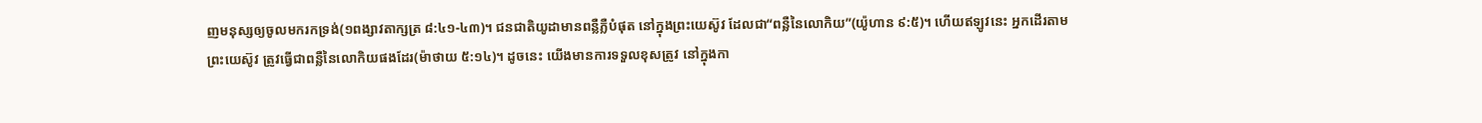ញមនុស្សឲ្យចូលមករកទ្រង់(១ពង្សាវតាក្សត្រ ៨:៤១-៤៣)។ ជនជាតិយូដាមានពន្លឺភ្លឺបំផុត នៅក្នុងព្រះយេស៊ូវ ដែលជា“ពន្លឺនៃលោកិយ”(យ៉ូហាន ៩:៥)។ ហើយឥឡូវនេះ អ្នកដើរតាមព្រះយេស៊ូវ ត្រូវធ្វើជាពន្លឺនៃលោកិយផងដែរ(ម៉ាថាយ ៥:១៤)។ ដូចនេះ យើងមានការទទួលខុសត្រូវ នៅក្នុងកា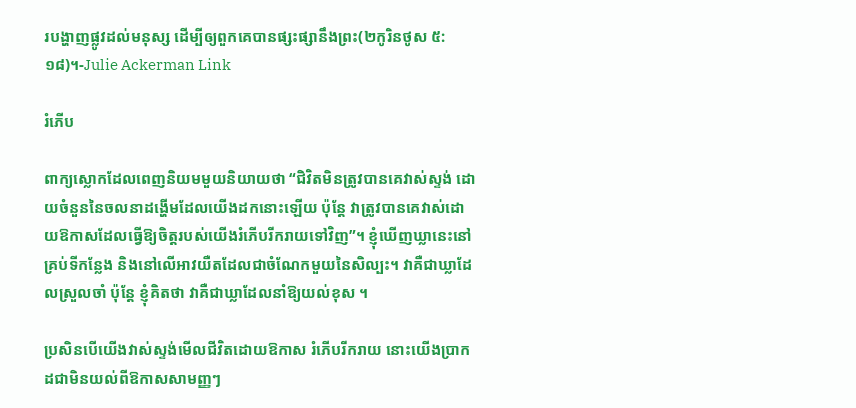របង្ហាញផ្លូវដល់មនុស្ស ដើម្បីឲ្យពួកគេបានផ្សះផ្សានឹងព្រះ(២កូរិនថូស ៥:១៨)។-Julie Ackerman Link

រំភើប

ពាក្យស្លោកដែលពេញនិយមមួយនិយាយថា “ជិវិតមិនត្រូវបានគេវាស់ស្ទង់ ដោយចំនួននៃចលនាដង្ហើមដែលយើងដកនោះឡើយ ប៉ុន្តែ វាត្រូវបានគេវាស់ដោយឱកាសដែលធ្វើឱ្យចិត្តរបស់យើងរំភើបរីករាយទៅវិញ”។ ខ្ញុំឃើញឃ្លានេះនៅគ្រប់ទីកន្លែង និងនៅលើអាវយឺតដែលជាចំណែកមួយនៃសិល្បះ។ វាគឺជាឃ្លាដែលស្រួលចាំ ប៉ុន្តែ ខ្ញុំគិតថា វាគឺជាឃ្លាដែលនាំឱ្យយល់ខុស ។

ប្រសិនបើយើងវាស់ស្ទង់មើលជីវិតដោយឱកាស រំភើបរីករាយ នោះយើងប្រាកដជាមិនយល់ពីឱកាសសាមញ្ញៗ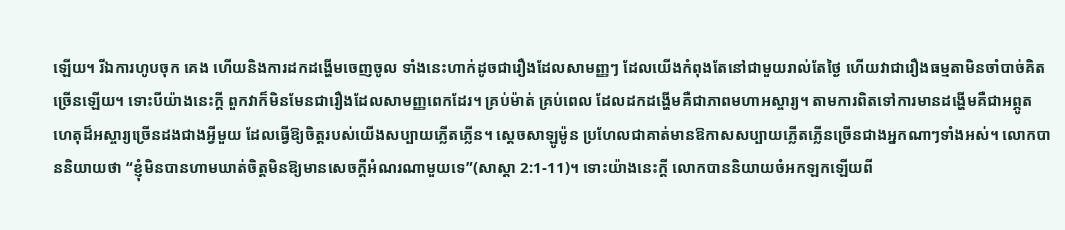ឡើយ។ រីឯការហូបចុក គេង ហើយនិងការដកដង្ហើមចេញចូល ទាំងនេះហាក់ដូចជារឿងដែលសាមញ្ញៗ ដែលយើងកំពុងតែនៅជាមួយរាល់តែថ្ងៃ ហើយវាជារឿងធម្មតាមិនចាំបាច់គិតច្រើនឡើយ។ ទោះបីយ៉ាងនេះក្តី ពួកវាក៏មិនមែនជារឿងដែលសាមញ្ញពេកដែរ។ គ្រប់ម៉ាត់ គ្រប់ពេល ដែលដកដង្ហើមគឺជាភាពមហាអស្ចារ្យ។ តាមការពិតទៅការមានដង្ហើមគឺជាអព្ភូតហេតុដ៏អស្ចារ្យច្រើនដងជាងអ្វីមួយ ដែលធ្វើឱ្យចិត្តរបស់យើងសប្បាយភ្លើតភ្លើន។ ស្តេចសាឡូម៉ូន ប្រហែលជាគាត់មានឱកាសសប្បាយភ្លើតភ្លើនច្រើនជាងអ្នកណាៗទាំងអស់។ លោកបាននិយាយថា “ខ្ញុំមិនបានហាមឃាត់ចិត្តមិនឱ្យមានសេចក្តីអំណរណាមួយទេ”(សាស្តា 2:1-11)។ ទោះយ៉ាងនេះក្តី លោកបាននិយាយចំអកឡកឡើយពី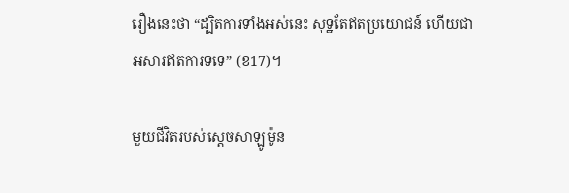រឿងនេះថា “ដ្បិតការទាំងអស់នេះ សុទ្ឋតែឥតប្រយោជន៍ ហើយជាអសារឥតការទទេ” (ខ17)។

មួយជីវិតរបស់ស្តេចសាឡូម៉ូន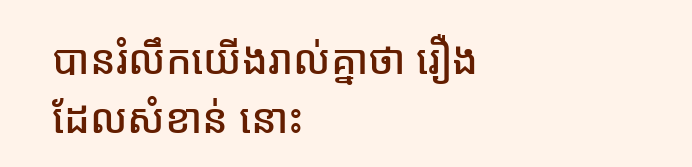បានរំលឹកយើងរាល់គ្នាថា រឿងដែលសំខាន់ នោះ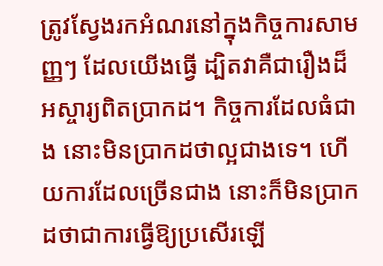ត្រូវស្វែងរកអំណរនៅក្នុងកិច្ចការសាមញ្ញៗ ដែលយើងធ្វើ ដ្បិតវាគឺជារឿងដ៏អស្ចារ្យពិតប្រាកដ។ កិច្ចការដែលធំជាង នោះមិនប្រាកដថាល្អជាងទេ។ ហើយការដែលច្រើនជាង នោះក៏មិនប្រាកដថាជាការធ្វើឱ្យប្រសើរឡើ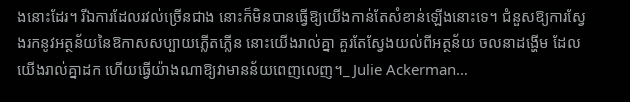ងនោះដែរ។ រីឯការដែលរវល់ច្រើនជាង នោះក៏មិនបានធ្វើឱ្យយើងកាន់តែសំខាន់ឡើងនោះទេ។ ជំនួសឱ្យការស្វែងរកនូវអត្ថន័យនៃឱកាសសប្បាយភ្លើតភ្លើន នោះយើងរាល់គ្នា គួរតែស្វែងយល់ពីអត្ថន័យ ចលនាដង្ហើម ដែលយើងរាល់គ្នាដក ហើយធ្វើយ៉ាងណាឱ្យវាមានន័យពេញលេញ។_ Julie Ackerman…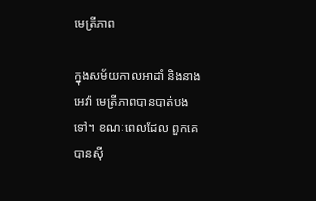មេត្រីភាព

ក្នុងសម័យកាលអាដាំ និងនាងអេវ៉ា មេត្រីភាពបានបាត់បងទៅ។ ខណៈពេលដែល ពួកគេបានស៊ី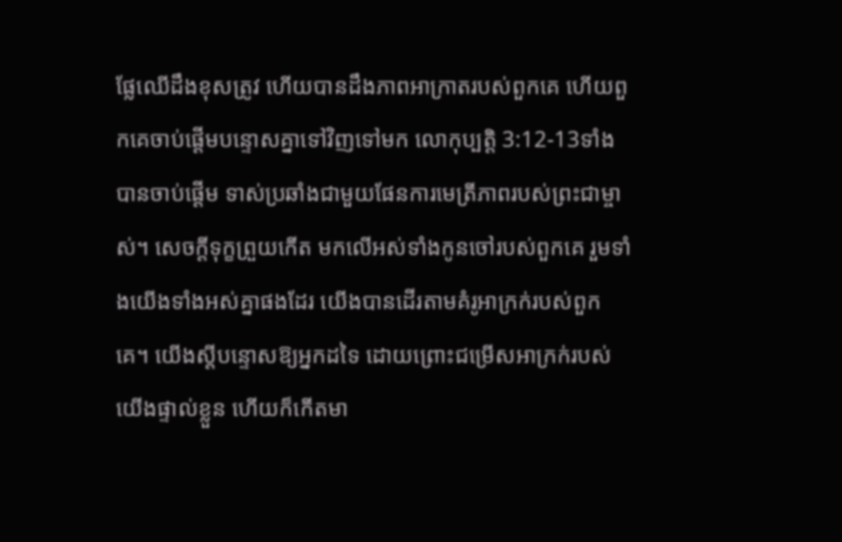ផ្លែឈើដឹងខុសត្រូវ ហើយបានដឹងភាពអាក្រាតរបស់ពួកគេ ហើយពួកគេចាប់ផ្តើមបន្ទោសគ្នាទៅវិញទៅមក លោកុប្បត្តិ 3:12-13ទាំងបានចាប់ផ្តើម ទាស់ប្រឆាំងជាមួយផែនការមេត្រីភាពរបស់ព្រះជាម្ចាស់។ សេចក្តីទុក្ខព្រួយកើត មកលើអស់ទាំងកូនចៅរបស់ពួកគេ រួមទាំងយើងទាំងអស់គ្នាផងដែរ យើងបានដើរតាមគំរូអាក្រក់របស់ពួកគេ។ យើងស្តីបន្ទោសឱ្យអ្នកដទៃ ដោយព្រោះជម្រើសអាក្រក់របស់យើងផ្ទាល់ខ្លួន ហើយក៏កើតមា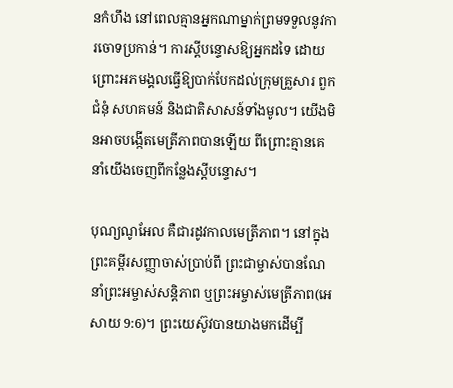នកំហឹង នៅពេលគ្មានអ្នកណាម្នាក់ព្រមទទួលនូវការចោទប្រកាន់។ ការស្តីបន្ទោសឱ្យអ្នកដទៃ ដោយព្រោះអភមង្គលធ្វើឱ្យបាក់បែកដល់ក្រុមគ្រួសារ ពួកជំនុំ សហគមន៍ និងជាតិសាសន៍ទាំងមូល។ យើងមិនអាចបង្កើតមេត្រីភាពបានឡើយ ពីព្រោះគ្មានគេនាំយើងចេញពីកន្លែងស្តីបន្ទោស។

បុណ្យណូអែល គឺជារដូវកាលមេត្រីភាព។ នៅក្នុងព្រះគម្ពីរសញ្ញាចាស់ប្រាប់ពី ព្រះជាម្ចាស់បានណែនាំព្រះអម្ចាស់សន្តិភាព ឬព្រះអម្ចាស់មេត្រីភាព(អេសាយ 9:6)។ ព្រះយេស៊ូវបានយាងមកដើម្បី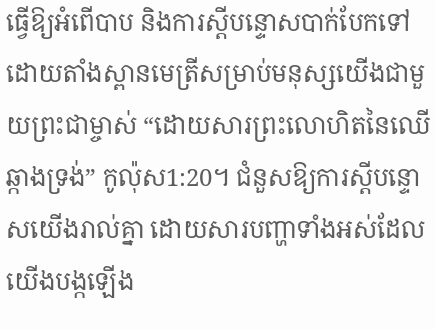ធ្វើឱ្យអំពើបាប និងការស្តីបន្ទោសបាក់បែកទៅ ដោយតាំងស្ពានមេត្រីសម្រាប់មនុស្សយើងជាមួយព្រះជាម្ចាស់ “ដោយសារព្រះលោហិតនៃឈើឆ្កាងទ្រង់” កូល៉ុស1:20។ ជំនួសឱ្យការស្តីបន្ទោសយើងរាល់គ្នា ដោយសារបញ្ហាទាំងអស់ដែលយើងបង្កឡើង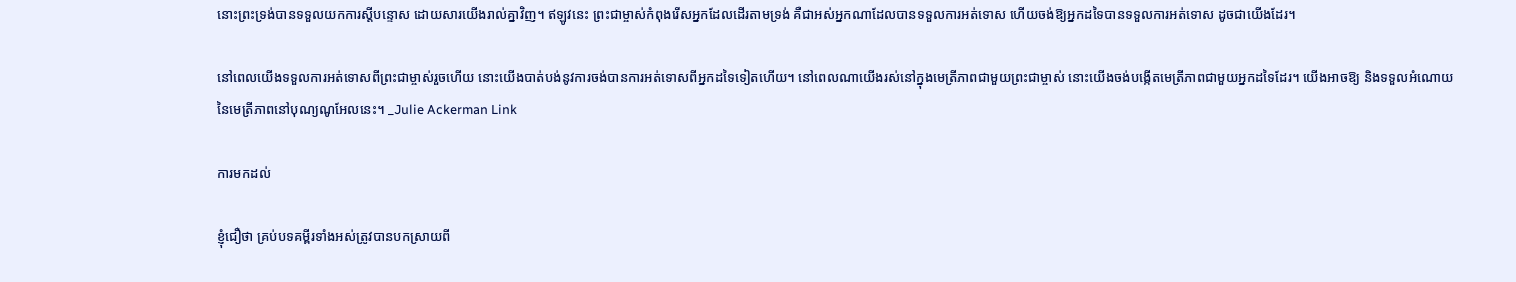នោះព្រះទ្រង់បានទទួលយកការស្តីបន្ទោស ដោយសារយើងរាល់គ្នាវិញ។ ឥឡូវនេះ ព្រះជាម្ចាស់កំពុងរើសអ្នកដែលដើរតាមទ្រង់ គឺជាអស់អ្នកណាដែលបានទទួលការអត់ទោស ហើយចង់ឱ្យអ្នកដទៃបានទទួលការអត់ទោស ដូចជាយើងដែរ។

នៅពេលយើងទទួលការអត់ទោសពីព្រះជាម្ចាស់រួចហើយ នោះយើងបាត់បង់នូវការចង់បានការអត់ទោសពីអ្នកដទៃទៀតហើយ។ នៅពេលណាយើងរស់នៅក្នុងមេត្រីភាពជាមួយព្រះជាម្ចាស់ នោះយើងចង់បង្កើតមេត្រីភាពជាមួយអ្នកដទៃដែរ។ យើងអាចឱ្យ និងទទួលអំណោយនៃមេត្រីភាពនៅបុណ្យណូអែលនេះ។ _Julie Ackerman Link

ការមកដល់

ខ្ញុំជឿថា គ្រប់បទគម្ពីរទាំងអស់ត្រូវបានបកស្រាយពី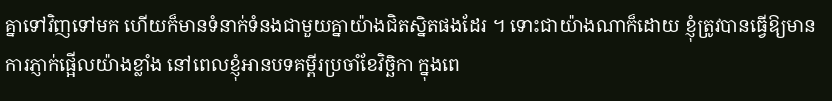គ្នាទៅវិញទៅមក ហើយក៏មានទំនាក់ទំនងជាមួយគ្នាយ៉ាងជិតស្និតផងដែរ ។ ទោះជាយ៉ាងណាក៏ដោយ ខ្ញុំត្រូវបានធ្វើឱ្យមានការភ្ញាក់ផ្អើលយ៉ាងខ្លាំង នៅពេលខ្ញុំអានបទគម្ពីរប្រចាំខែវិច្ឆិកា ក្នុងពេ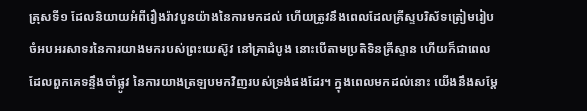ត្រុសទី១ ដែលនិយាយអំពីរឿងរ៉ាវបួនយ៉ាងនៃការមកដល់ ហើយត្រូវនឹងពេលដែលគ្រីស្ទបរិស័ទត្រៀមរៀបចំអបអរសាទរនៃការយាងមករបស់ព្រះយេស៊ូវ នៅគ្រាដំបូង នោះបើតាមប្រតិទិនគ្រីស្ទាន ហើយក៏ជាពេលដែលពួកគេទន្ទឹងចាំផ្លូវ នៃការយាងត្រឡបមកវិញរបស់ទ្រង់ផងដែរ។ ក្នុងពេលមកដល់នោះ យើងនឹងសម្តែ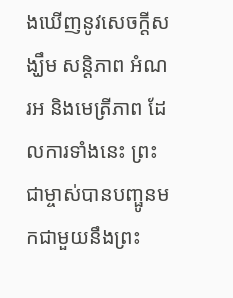ងឃើញនូវសេចក្តីសង្ឃឹម សន្តិភាព អំណរអ និងមេត្រីភាព ដែលការទាំងនេះ ព្រះជាម្ចាស់បានបញ្ផូនមកជាមួយនឹងព្រះ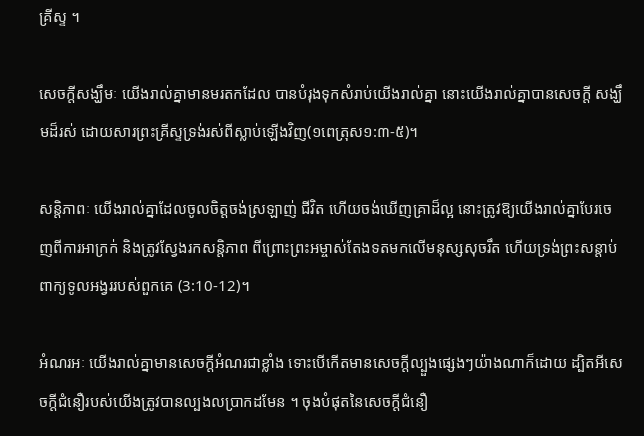គ្រីស្ទ ។

សេចក្តីសង្ឃឹមៈ យើងរាល់គ្នាមានមរតកដែល បានបំរុងទុកសំរាប់យើងរាល់គ្នា នោះយើងរាល់គ្នាបានសេចក្តី សង្ឃឹមដ៏រស់ ដោយសារព្រះគ្រីស្ទទ្រង់រស់ពីស្លាប់ឡើងវិញ(១ពេត្រុស១:៣-៥)។

សន្តិភាពៈ យើងរាល់គ្នាដែលចូលចិត្តចង់ស្រឡាញ់ ជីវិត ហើយចង់ឃើញគ្រាដ៏ល្អ នោះត្រូវឱ្យយើងរាល់គ្នាបែរចេញពីការអាក្រក់ និងត្រូវស្វែងរកសន្តិភាព ពីព្រោះព្រះអម្ចាស់តែងទតមកលើមនុស្សសុចរឹត ហើយទ្រង់ព្រះសន្តាប់ពាក្យទូលអង្វររបស់ពួកគេ (3:10-12)។

អំណរអៈ យើងរាល់គ្នាមានសេចក្តីអំណរជាខ្លាំង ទោះបើកើតមានសេចក្តីល្បួងផ្សេងៗយ៉ាងណាក៏ដោយ ដ្បិតអីសេចក្តីជំនឿរបស់យើងត្រូវបានល្បងលប្រាកដមែន ។ ចុងបំផុតនៃសេចក្តីជំនឿ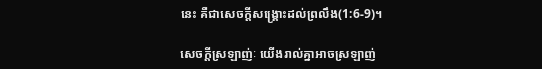នេះ គឺជាសេចក្តីសង្គ្រោះដល់ព្រលឹង(1:6-9)។

សេចក្តីស្រឡាញ់ៈ យើងរាល់គ្នាអាចស្រឡាញ់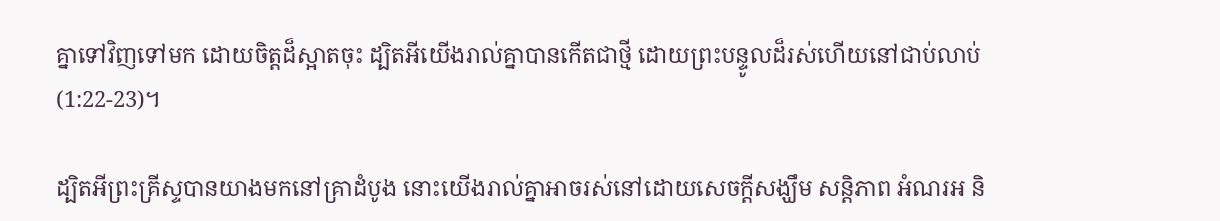គ្នាទៅវិញទៅមក ដោយចិត្តដ៏ស្អាតចុះ ដ្បិតអីយើងរាល់គ្នាបានកើតជាថ្មី ដោយព្រះបន្ទូលដ៏រស់ហើយនៅជាប់លាប់ (1:22-23)។

ដ្បិតអីព្រះគ្រីស្ទបានយាងមកនៅគ្រាដំបូង នោះយើងរាល់គ្នាអាចរស់នៅដោយសេចក្តីសង្ឃឹម សន្តិភាព អំណរអ និ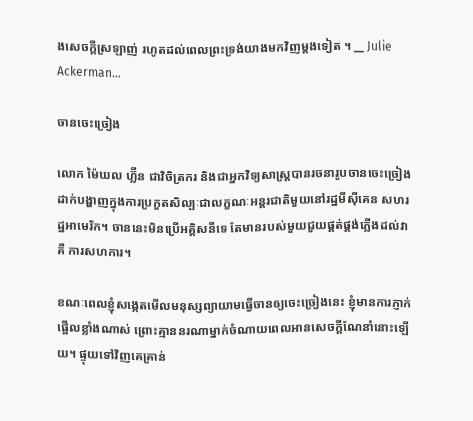ងសេចក្តីស្រឡាញ់ រហូតដល់ពេលព្រះទ្រង់យាងមកវិញម្តងទៀត ។ __ Julie Ackerman…

ចានចេះច្រៀង

លោក ម៉ៃឃល ហ្ល៊ីន ជាវិចិត្រករ និងជាអ្នកវិទ្យសាស្ត្របានរចនារូបចានចេះច្រៀងដាក់បង្ហាញក្នុងការប្រកួតសិល្បៈជាលក្ខណៈអន្តរជាតិមួយនៅរដ្ឋមីស៊ីគេន សហរដ្ឋអាមេរិក។ ចាននេះមិនប្រើអគ្គិសនីទេ តែមានរបស់មួយជួយផ្គត់ផ្គង់ភ្លើងដល់វាគឺ ការសហការ។

ខណៈពេលខ្ញុំសង្កេតមើលមនុស្សព្យាយាមធ្វើចានឲ្យចេះច្រៀងនេះ ខ្ញុំមានការភ្ញាក់ផ្អើលខ្លាំងណាស់ ព្រោះគ្មាននរណាម្នាក់ចំណាយពេលអានសេចក្តីណែនាំនោះឡើយ។ ផ្ទុយទៅវិញគេគ្រាន់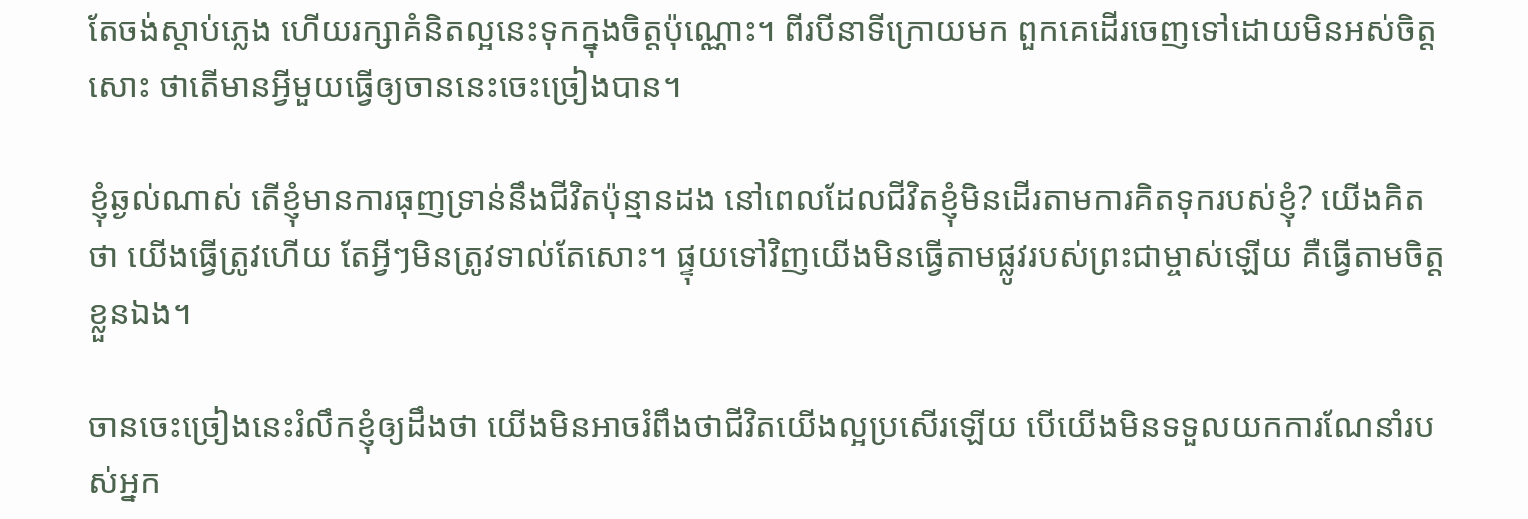តែចង់ស្តាប់ភ្លេង ហើយរក្សាគំនិតល្អនេះទុកក្នុងចិត្តប៉ុណ្ណោះ។ ពីរបីនាទីក្រោយមក ពួកគេដើរចេញទៅដោយមិនអស់ចិត្តសោះ ថាតើមានអ្វីមួយធ្វើឲ្យចាននេះចេះច្រៀងបាន។

ខ្ញុំឆ្ងល់ណាស់ តើខ្ញុំមានការធុញទ្រាន់នឹងជីវិតប៉ុន្មានដង នៅពេលដែលជីវិតខ្ញុំមិនដើរតាមការគិតទុករបស់ខ្ញុំ? យើងគិតថា យើងធ្វើត្រូវហើយ តែអ្វីៗមិនត្រូវទាល់តែសោះ។ ផ្ទុយទៅវិញយើងមិនធ្វើតាមផ្លូវរបស់ព្រះជាម្ចាស់ឡើយ គឺធ្វើតាមចិត្តខ្លួនឯង។

ចានចេះច្រៀងនេះរំលឹកខ្ញុំឲ្យដឹងថា យើងមិនអាចរំពឹងថាជីវិតយើងល្អប្រសើរឡើយ បើយើងមិនទទួលយកការណែនាំរបស់អ្នក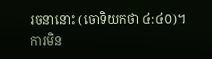រចនានោះ (ចោទិយកថា ៤:៤០)។ ការមិន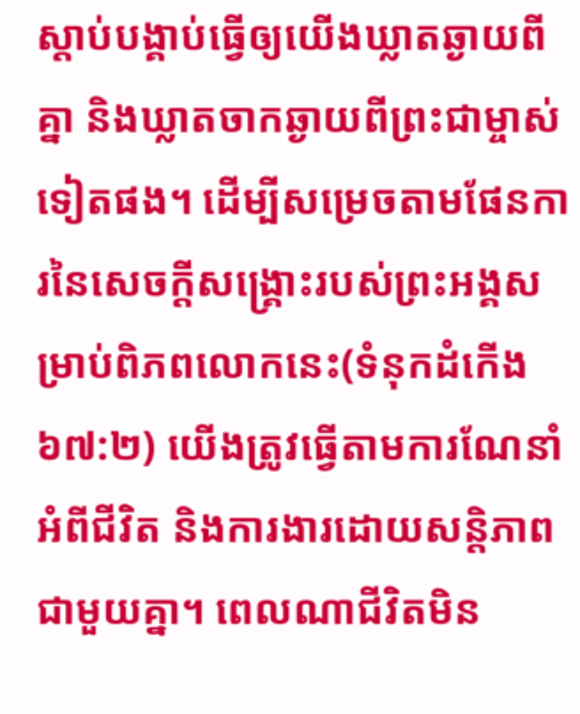ស្តាប់បង្គាប់ធ្វើឲ្យយើងឃ្លាតឆ្ងាយពីគ្នា និងឃ្លាតចាកឆ្ងាយពីព្រះជាម្ចាស់ទៀតផង។ ដើម្បីសម្រេចតាមផែនការនៃសេចក្តីសង្រ្គោះរបស់ព្រះអង្គសម្រាប់ពិភពលោកនេះ(ទំនុកដំកើង ៦៧:២) យើងត្រូវធ្វើតាមការណែនាំអំពីជីវិត និងការងារដោយសន្តិភាពជាមួយគ្នា។ ពេលណាជីវិតមិន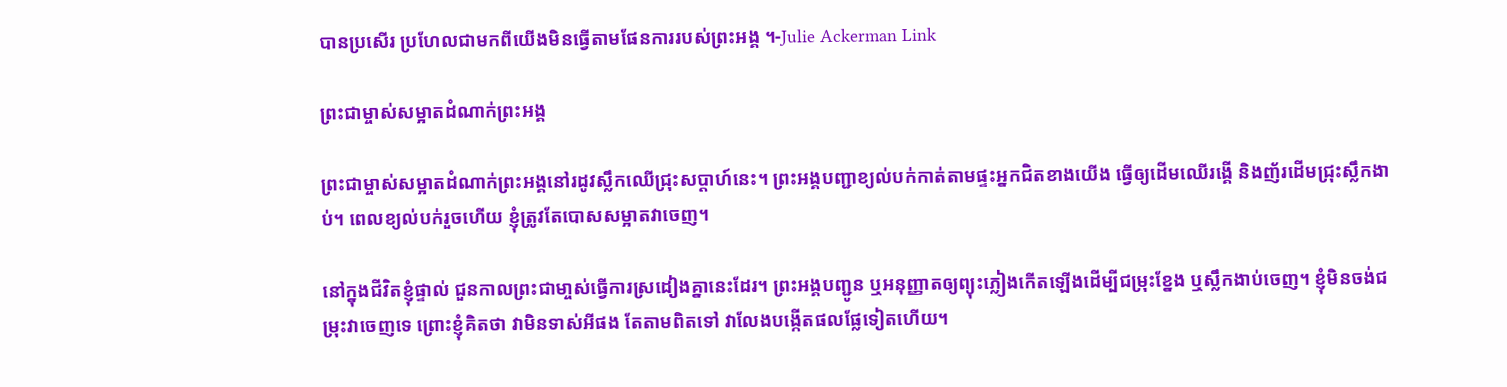បានប្រសើរ ប្រហែលជាមកពីយើងមិនធ្វើតាមផែនការរបស់ព្រះអង្គ ។-Julie Ackerman Link

ព្រះជាម្ចាស់សម្អាតដំណាក់ព្រះអង្គ

ព្រះជាម្ចាស់សម្អាតដំណាក់ព្រះអង្គនៅរដូវស្លឹកឈើជ្រុះសប្តាហ៍នេះ។ ព្រះអង្គបញ្ជាខ្យល់បក់កាត់តាមផ្ទះអ្នកជិតខាងយើង ធ្វើឲ្យដើមឈើរង្គើ និងញ័រដើមជ្រុះស្លឹកងាប់។ ពេលខ្យល់បក់រួចហើយ ខ្ញុំត្រូវតែបោសសម្អាតវាចេញ។

នៅក្នុងជីវិតខ្ញុំផ្ទាល់ ជួនកាលព្រះជាមា្ចស់ធ្វើការស្រដៀងគ្នានេះដែរ។ ព្រះអង្គបញ្ជូន ឬអនុញ្ញាតឲ្យព្យុះភ្លៀងកើតឡើងដើម្បីជម្រុះខ្នែង ឬស្លឹកងាប់ចេញ។ ខ្ញុំមិនចង់ជម្រុះវាចេញទេ ព្រោះខ្ញុំគិតថា វាមិនទាស់អីផង តែតាមពិតទៅ វាលែងបង្កើតផលផ្លែទៀតហើយ។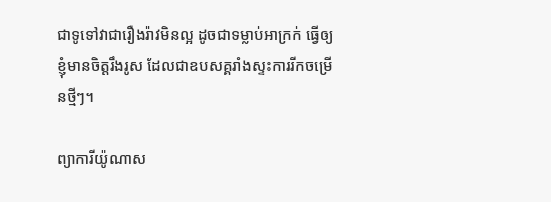ជាទូទៅវាជារឿងរ៉ាវមិនល្អ ដូចជាទម្លាប់អាក្រក់ ធ្វើឲ្យខ្ញុំមានចិត្តរឹងរូស ដែលជាឧបសគ្គរាំងស្ទះការរីកចម្រើនថ្មីៗ។

ព្យាការីយ៉ូណាស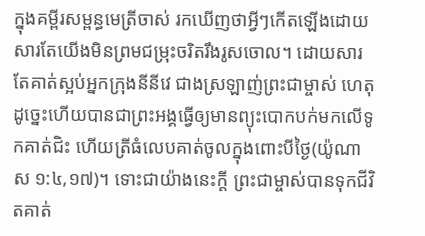ក្នុងគម្ពីរសម្ពន្ធមេត្រីចាស់ រកឃើញថាអ្វីៗកើតឡើងដោយសារតែយើងមិនព្រមជម្រុះចរិតរឹងរូសចោល។ ដោយសារតែគាត់ស្អប់អ្នកក្រុងនីនីវេ ជាងស្រឡាញ់ព្រះជាម្ចាស់ ហេតុដូច្នេះហើយបានជាព្រះអង្គធ្វើឲ្យមានព្យុះបោកបក់មកលើទូកគាត់ជិះ ហើយត្រីធំលេបគាត់ចូលក្នុងពោះបីថ្ងៃ(យ៉ូណាស ១:៤,១៧)។ ទោះជាយ៉ាងនេះក្តី ព្រះជាម្ចាស់បានទុកជីវិតគាត់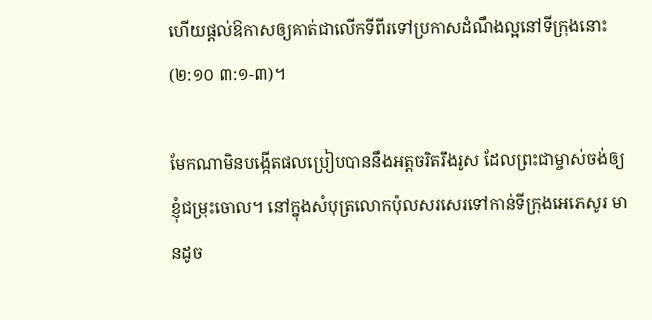ហើយផ្តល់ឱកាសឲ្យគាត់ជាលើកទីពីរទៅប្រកាសដំណឹងល្អនៅទីក្រុងនោះ (២:១០ ៣:១-៣)។

មែកណាមិនបង្កើតផលប្រៀបបាននឹងអត្តចរិតរឹងរូស ដែលព្រះជាម្ចាស់ចង់ឲ្យខ្ញុំជម្រុះចោល។ នៅក្នុងសំបុត្រលោកប៉ុលសរសេរទៅកាន់ទីក្រុងអេភេសូរ មានដូច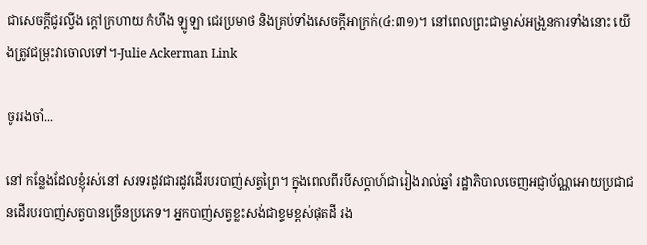ជាសេចក្តីជូរល្វីង ក្តៅក្រហាយ កំហឹង ឡូឡា ជេរប្រមាថ និងគ្រប់ទាំងសេចក្តីអាក្រក់(៤:៣១)។ នៅពេលព្រះជាម្ចាស់អង្រួនការទាំងនោះ យើងត្រូវជម្រុះវាចោលទៅ។-Julie Ackerman Link

ចូររងចាំ...

នៅ កន្លែងដែលខ្ញុំរស់នៅ សរទរដូវជារដូវដើរបរបាញ់សត្វព្រៃ។ ក្នុងពេលពីរបីសប្តាហ៍ជារៀងរាល់ឆ្នាំ រដ្ឋាភិបាលចេញអជ្ញាប័ណ្ណអោយប្រជាជនដើរបរបាញ់សត្វបានច្រើនប្រភេទ។ អ្នកបាញ់សត្វខ្លះសង់ជាខ្ទមខ្ពស់ផុតដី រង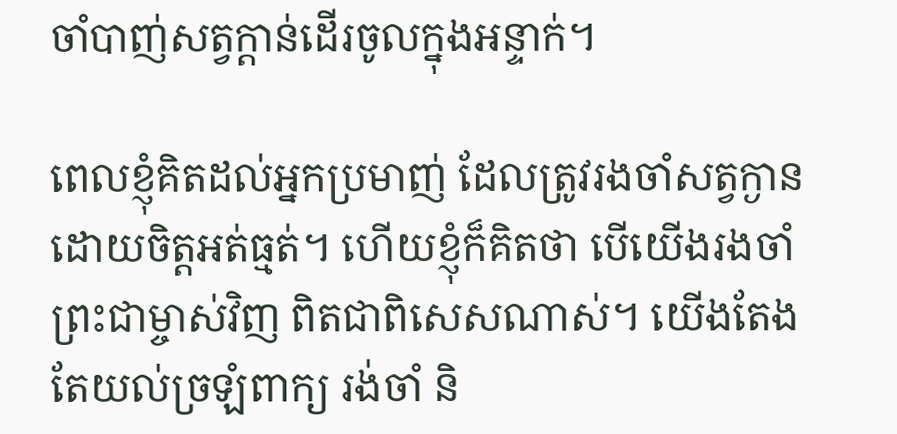ចាំបាញ់សត្វក្តាន់ដើរចូលក្នុងអន្ទាក់។

ពេលខ្ញុំគិតដល់អ្នកប្រមាញ់ ដែលត្រូវរងចាំសត្វក្ងានដោយចិត្តអត់ធ្មត់។ ហើយខ្ញុំក៏គិតថា បើយើងរងចាំព្រះជាម្ចាស់វិញ ពិតជាពិសេសណាស់។ យើងតែងតែយល់ច្រឡំពាក្យ រង់ចាំ និ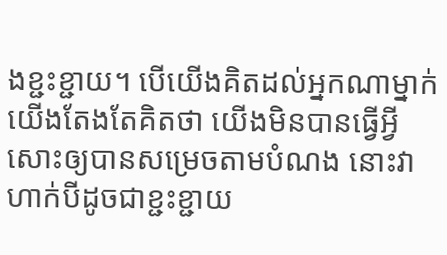ងខ្ជះខ្ជាយ។ បើយើងគិតដល់អ្នកណាម្នាក់ យើងតែងតែគិតថា យើងមិនបានធ្វើអ្វីសោះឲ្យបានសម្រេចតាមបំណង នោះវាហាក់បីដូចជាខ្ជះខ្ជាយ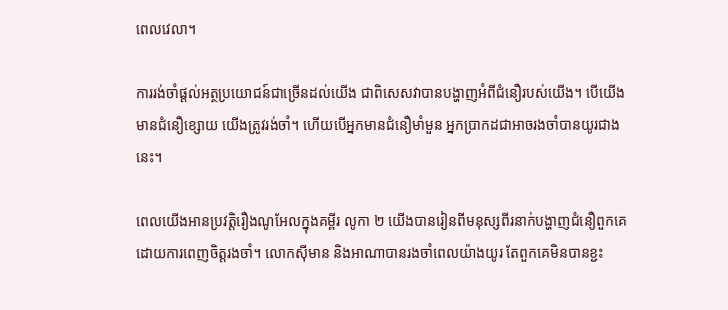ពេលវេលា។

ការរង់ចាំផ្តល់អត្ថប្រយោជន៍ជាច្រើនដល់យើង ជាពិសេសវាបានបង្ហាញអំពីជំនឿរបស់យើង។ បើយើងមានជំនឿខ្សោយ យើងត្រូវរង់ចាំ។ ហើយបើអ្នកមានជំនឿមាំមួន អ្នកប្រាកដជាអាចរងចាំបានយូរជាងនេះ។

ពេលយើងអានប្រវត្តិរឿងណូអែលក្នុងគម្ពីរ លូកា ២ យើងបានរៀនពីមនុស្សពីរនាក់បង្ហាញជំនឿពួកគេដោយការពេញចិត្តរងចាំ។ លោកស៊ីមាន និងអាណាបានរងចាំពេលយ៉ាងយូរ តែពួកគេមិនបានខ្ជះ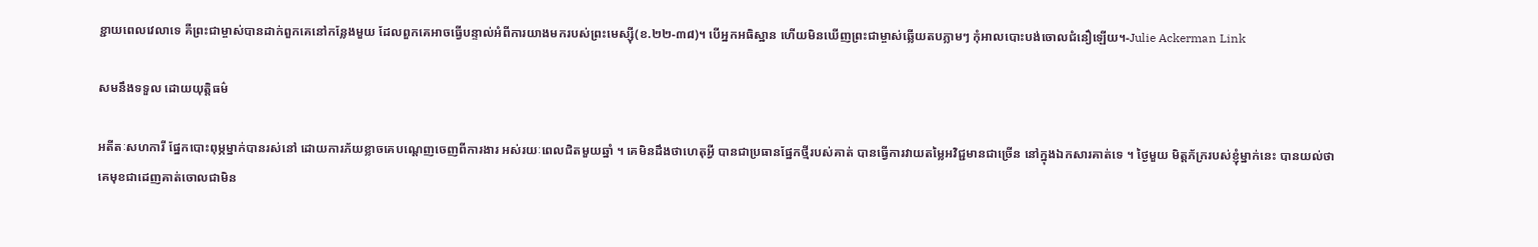ខ្ជាយពេលវេលាទេ គឺព្រះជាម្ចាស់បានដាក់ពួកគេនៅកន្លែងមួយ ដែលពួកគេអាចធ្វើបន្ទាល់អំពីការយាងមករបស់ព្រះមេស្ស៊ី(ខ.២២-៣៨)។ បើអ្នកអធិស្ឋាន ហើយមិនឃើញព្រះជាម្ចាស់ឆ្លើយតបភ្លាមៗ កុំអាលបោះបង់ចោលជំនឿឡើយ។-Julie Ackerman Link

សមនឹងទទួល ដោយយុត្តិធម៌

អតីតៈសហការី ផ្នែកបោះពុម្ភម្នាក់បានរស់នៅ ដោយការភ័យខ្លាចគេបណ្តេញចេញពីការងារ អស់រយៈពេលជិតមួយឆ្នាំ ។ គេមិនដឹងថាហេតុអ្វី បានជាប្រធានផ្នែកថ្មីរបស់គាត់ បានធ្វើការវាយតម្លៃអវិជ្ជមានជាច្រើន នៅក្នុងឯកសារគាត់ទេ ។ ថ្ងៃមួយ មិត្តភ័ក្ររបស់ខ្ញុំម្នាក់នេះ បានយល់ថា គេមុខជាដេញគាត់ចោលជាមិន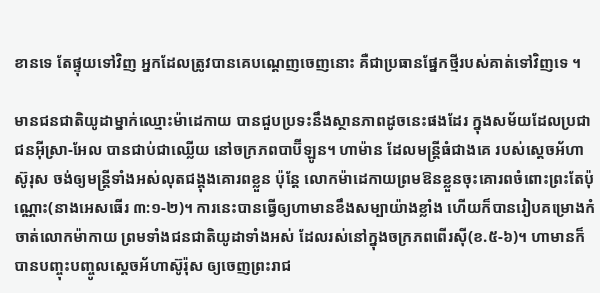ខានទេ តែផ្ទុយទៅវិញ អ្នកដែលត្រូវបានគេបណ្តេញចេញនោះ គឺជាប្រធានផ្នែកថ្មីរបស់គាត់ទៅវិញទេ ។

មានជនជាតិយូដាម្នាក់ឈ្មោះម៉ាដេកាយ បានជួបប្រទះនឹងស្ថានភាពដូចនេះផងដែរ ក្នុងសម័យដែលប្រជាជនអ៊ីស្រា-អែល បានជាប់ជាឈ្លើយ នៅចក្រភពបាប៊ីឡូន។ ហាម៉ាន ដែលមន្ត្រីធំជាងគេ របស់ស្តេចអ័ហាស៊ូរុស ចង់ឲ្យមន្ត្រីទាំងអស់លុតជង្គុងគោរពខ្លួន ប៉ុន្តែ លោកម៉ាដេកាយព្រមឱនខ្លួនចុះគោរពចំពោះព្រះតែប៉ុណ្ណោះ(នាងអេសធើរ ៣:១-២)។ ការនេះបានធ្វើឲ្យហាមានខឹងសម្បាយ៉ាងខ្លាំង ហើយក៏បានរៀបគម្រោងកំចាត់លោកម៉ាកាយ ព្រមទាំងជនជាតិយូដាទាំងអស់ ដែលរស់នៅក្នុងចក្រភពពើរស៊ី(ខ.៥-៦)។ ហាមានក៏បានបញ្ចុះបញ្ចូលស្តេចអ័ហាស៊ូរ៉ុស ឲ្យចេញព្រះរាជ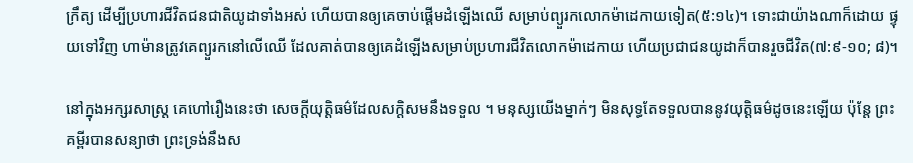ក្រឹត្យ ដើម្បីប្រហារជីវិតជនជាតិយូដាទាំងអស់ ហើយបានឲ្យគេចាប់ផ្តើមដំឡើងឈើ សម្រាប់ព្យួរកលោកម៉ាដេកាយទៀត(៥:១៤)។ ទោះជាយ៉ាងណាក៏ដោយ ផ្ទុយទៅវិញ ហាម៉ានត្រូវគេព្យួរកនៅលើឈើ ដែលគាត់បានឲ្យគេដំឡើងសម្រាប់ប្រហារជីវិតលោកម៉ាដេកាយ ហើយប្រជាជនយូដាក៏បានរួចជីវិត(៧:៩-១០; ៨)។

នៅក្នុងអក្សរសាស្រ្ត គេហៅរឿងនេះថា សេចក្តីយុត្តិធម៌ដែលសក្តិសមនឹងទទួល ។ មនុស្សយើងម្នាក់ៗ មិនសុទ្ធតែទទួលបាននូវយុត្តិធម៌ដូចនេះឡើយ ប៉ុន្តែ ព្រះគម្ពីរបានសន្យាថា ព្រះទ្រង់នឹងស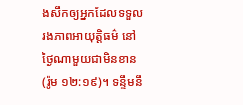ងសឹកឲ្យអ្នកដែលទទួលរងភាពអាយុត្តិធម៌ នៅថ្ងៃណាមួយជាមិនខាន (រ៉ូម ១២:១៩)។ ទន្ទឹមនឹ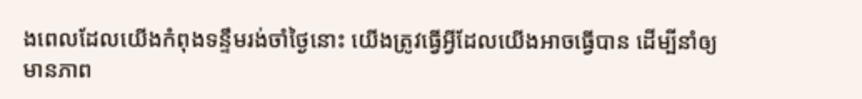ងពេលដែលយើងកំពុងទន្ទឹមរង់ចាំថ្ងៃនោះ យើងត្រូវធ្វើអ្វីដែលយើងអាចធ្វើបាន ដើម្បីនាំឲ្យមានភាព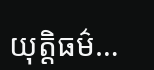យុត្តិធម៌…